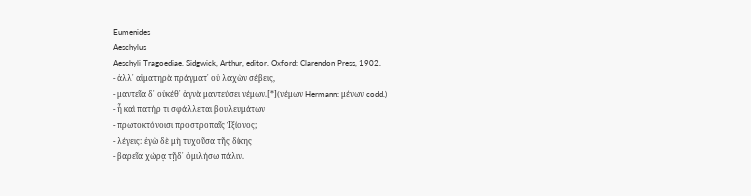Eumenides
Aeschylus
Aeschyli Tragoediae. Sidgwick, Arthur, editor. Oxford: Clarendon Press, 1902.
- ἀλλ᾽ αἱματηρὰ πράγματ᾽ οὐ λαχὼν σέβεις,
- μαντεῖα δ᾽ οὐκέθ᾽ ἁγνὰ μαντεύσει νέμων.[*](νέμων Hermann: μένων codd.)
- ἦ καὶ πατήρ τι σφάλλεται βουλευμάτων
- πρωτοκτόνοισι προστροπαῖς Ἰξίονος;
- λέγεις: ἐγὼ δὲ μὴ τυχοῦσα τῆς δίκης
- βαρεῖα χώρᾳ τῇδ᾽ ὁμιλήσω πάλιν.